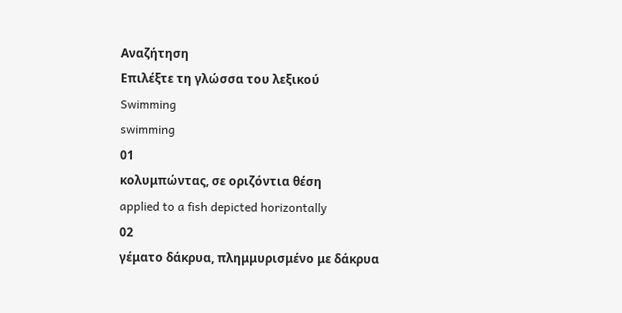Αναζήτηση
Επιλέξτε τη γλώσσα του λεξικού
Swimming
swimming
01
κολυμπώντας, σε οριζόντια θέση
applied to a fish depicted horizontally
02
γέματο δάκρυα, πλημμυρισμένο με δάκρυα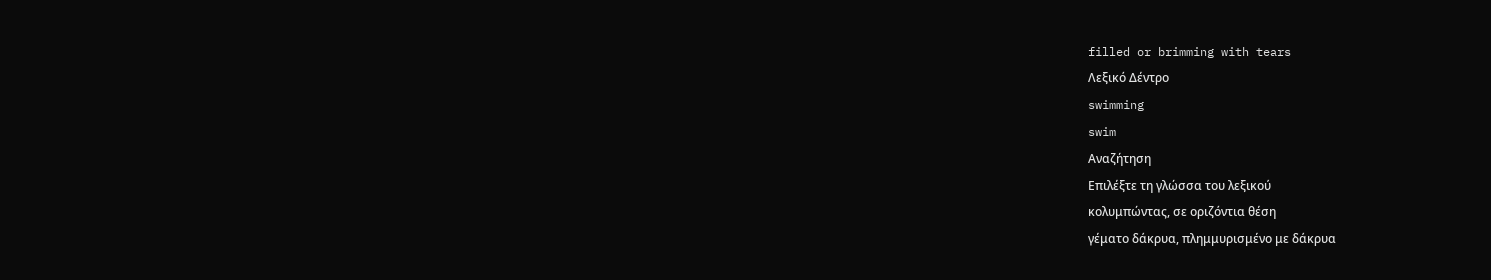filled or brimming with tears
Λεξικό Δέντρο
swimming
swim
Αναζήτηση
Επιλέξτε τη γλώσσα του λεξικού
κολυμπώντας, σε οριζόντια θέση
γέματο δάκρυα, πλημμυρισμένο με δάκρυα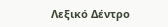Λεξικό Δέντρο